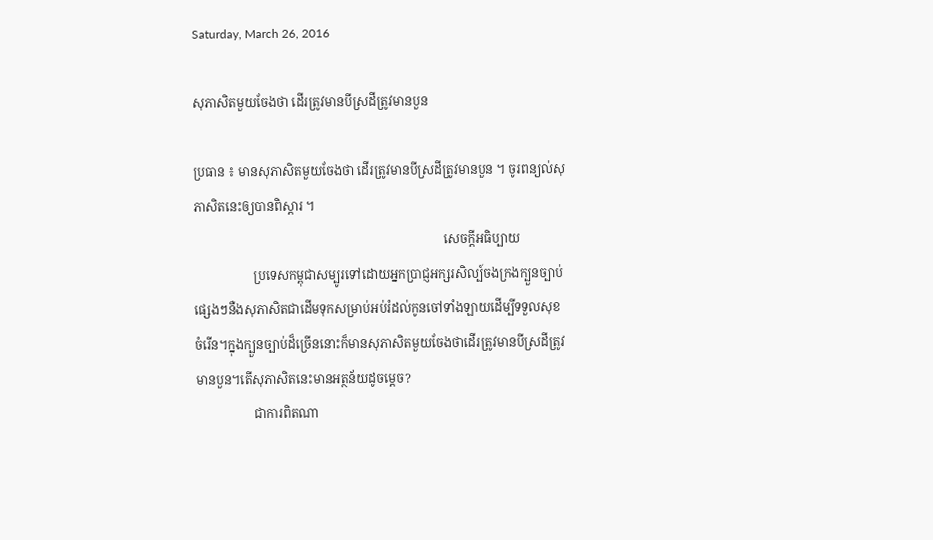Saturday, March 26, 2016

សុភាសិតមួយចែងថា ដើរត្រូវមានបីស្រដីត្រូវមានបួន

ប្រធាន ៖ មានសុភាសិតមួយចែងថា ដើរត្រូវមានបីស្រដីត្រូវមានបួន ។ ចូរពន្យល់សុភាសិតនេះឲ្យបានពិស្តារ ។
                                                                                សេចក្តីអធិប្បាយ
                   ប្រទេសកម្ពុជាសម្បូរទៅដោយអ្នកប្រាជ្ញអក្សរសិល្ប៍ចងក្រងក្បួនច្បាប់ផ្សេងៗនឺងសុភាសិតជាដើមទុកសម្រាប់អប់រំដល់កូនចៅទាំងឡាយដើម្បីទទួលសុខចំរើន។ក្នុងក្បួនច្បាប់ដ៏ច្រើននោះក៏មានសុភាសិតមួយចែងថាដើរត្រូវមានបីស្រដីត្រូវមានបួន។តើសុភាសិតនេះមានអត្ថន័យដូចម្តេច?
                   ជាការពិតណា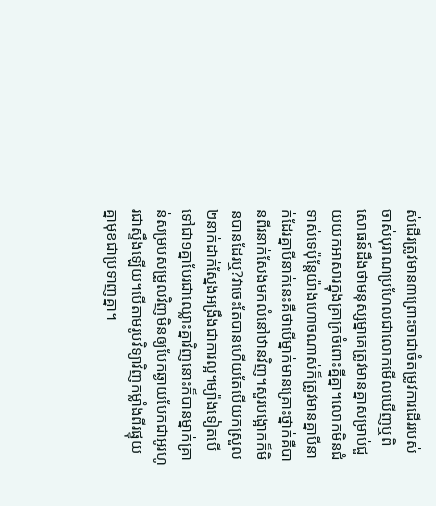ស់ដើរត្រូវមាន៣ព្រោះចាជាចំតម្រូវការដើររបស់ចាស់បុរាណប្រហែលជាលោកមើលឃើញឬពិសោធន៍ដឹងថាមនុស្សម្នាគេត្រូវមានគ្នាសម្រាប់ជួយយកអាសារក្នុងគ្រាក្រចំពោះគ្នីគ្នា។លោកមិនជំទាស់ទេប៉ុន្តែយ៉ាងហោចណាស់ក៏ត្រូវមានគ្នាបីនាក់ដែរគ្នាបីនាក់នេះគឺថាបើម្នាក់មានគ្រោះថ្នាក់គឺបានពីរនាក់សែងមកលំនៅឋានវិញ។សួរបង្អោកក៏មិនបានដែរឬ?វាចេះតែបានហើយតែបើយកស្រួល២នាក់ដាក់ស្នែងអង្រឹងជាការល្អ។ម្យ៉ាងទៀតបើទៅជា១គ្នាបែរជាឈ្លោះគ្នាវិញនោះក៏បានម្នាក់គ្រាន់សម្របសម្រួលវិញមិនឲ្យបែកឆ្ងាយបែកជាអូរហូរជាស្ទឹងឡើយ។បើតាមរូបវិទ្យាវិញកម្លាំងពីរផ្ទុយគ្នាមុខជាប្រទាញគ្នា។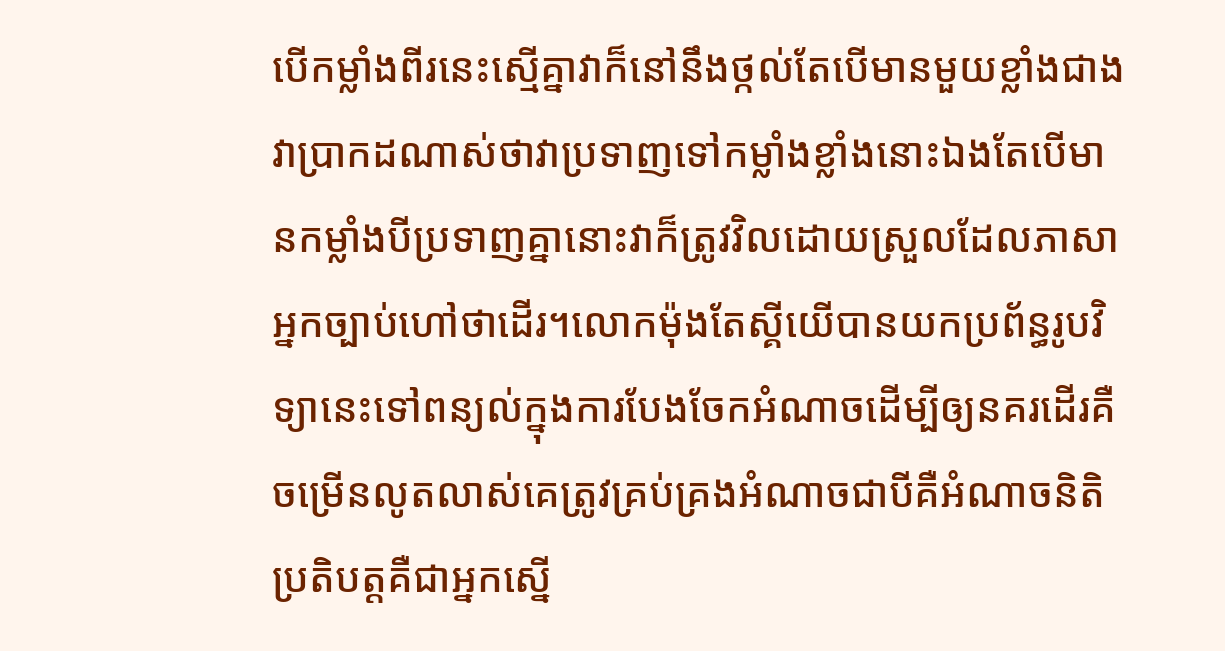បើកម្លាំងពីរនេះស្មើគ្នាវាក៏នៅនឹងថ្កល់តែបើមានមួយខ្លាំងជាងវាប្រាកដណាស់ថាវាប្រទាញទៅកម្លាំងខ្លាំងនោះឯងតែបើមានកម្លាំងបីប្រទាញគ្នានោះវាក៏ត្រូវវិលដោយស្រួលដែលភាសាអ្នកច្បាប់ហៅថាដើរ។លោកម៉ុងតែស្គីយើបានយកប្រព័ន្ធរូបវិទ្យានេះទៅពន្យល់ក្នុងការបែងចែកអំណាចដើម្បីឲ្យនគរដើរគឺចម្រើនលូតលាស់គេត្រូវគ្រប់គ្រងអំណាចជាបីគឺអំណាចនិតិប្រតិបត្តគឺជាអ្នកស្នើ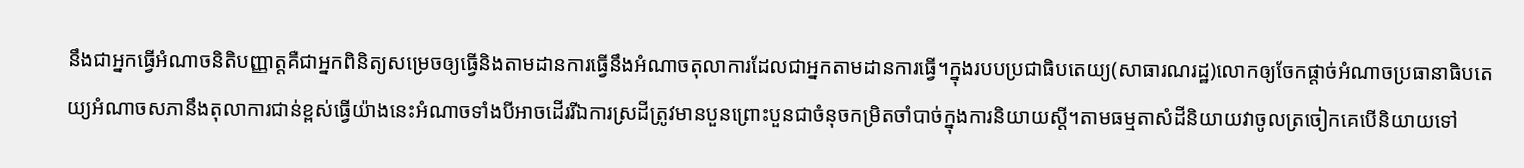នឹងជាអ្នកធ្វើអំណាចនិតិបញ្ញាត្តគឺជាអ្នកពិនិត្យសម្រេចឲ្យធ្វើនិងតាមដានការធ្វើនឹងអំណាចតុលាការដែលជាអ្នកតាមដានការធ្វើ។ក្នុងរបបប្រជាធិបតេយ្យ(សាធារណរដ្ឋ)លោកឲ្យចែកផ្តាច់អំណាចប្រធានាធិបតេយ្យអំណាចសភានឹងតុលាការជាន់ខ្ពស់ធ្វើយ៉ាងនេះអំណាចទាំងបីអាចដើររីឯការស្រដីត្រូវមានបួនព្រោះបួនជាចំនុចកម្រិតចាំបាច់ក្នុងការនិយាយស្តី។តាមធម្មតាសំដីនិយាយវាចូលត្រចៀកគេបើនិយាយទៅ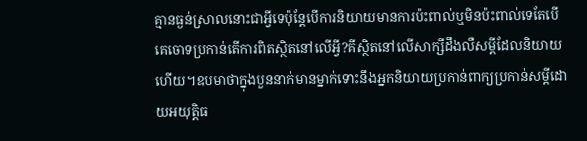គ្មានធ្ងន់ស្រាលនោះជាអ្វីទេប៉ុន្តែបើការនិយាយមានការប៉ះពាល់ឬមិនប៉ះពាល់ទេតែបើគេចោទប្រកាន់តើការពិតស្ថិតនៅលើអ្វី?គីស្ថិតនៅលើសាក្សីដឹងលឺសម្តីដែលនិយាយហើយ។ឧបមាថាក្នុងបួននាក់មានម្នាក់ទោះនឹងអ្នកនិយាយប្រកាន់ពាក្យប្រកាន់សម្តីដោយអយុត្តិធ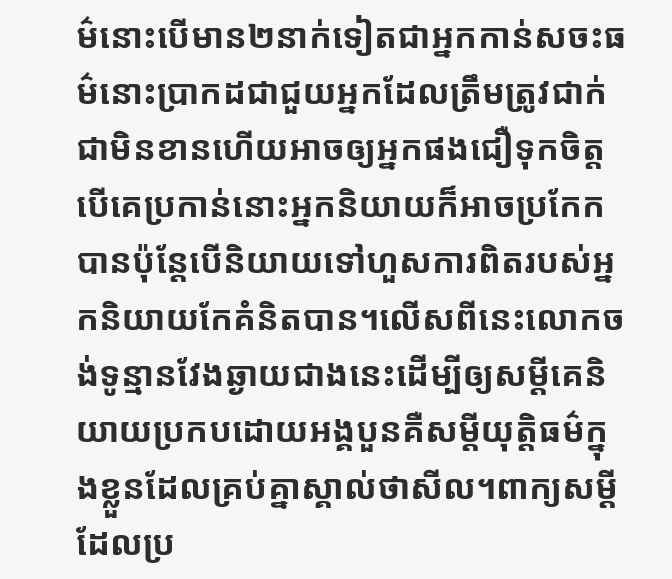ម៌នោះបើមាន២នាក់ទៀតជាអ្នកកាន់សចះធម៌នោះប្រាកដជាជួយអ្នកដែលត្រឹមត្រូវជាក់ជាមិនខានហើយអាចឲ្យអ្នកផងជឿទុកចិត្តបើគេប្រកាន់នោះអ្នកនិយាយក៏អាចប្រកែកបានប៉ុន្តែបើនិយាយទៅហួសការពិតរបស់អ្នកនិយាយកែគំនិតបាន។លើសពីនេះលោកចង់ទូន្មានវែងឆ្ងាយជាងនេះដើម្បីឲ្យសម្តីគេនិយាយប្រកបដោយអង្គបួនគឺសម្តីយុត្តិធម៌ក្នុងខ្លួនដែលគ្រប់គ្នាស្គាល់ថាសីល។ពាក្យសម្តីដែលប្រ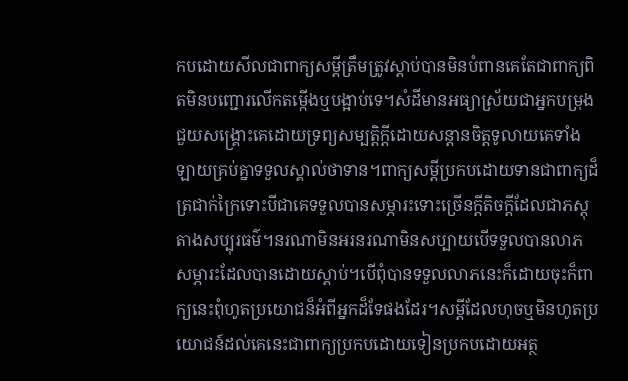កបដោយសីលជាពាក្យសម្តីត្រឹមត្រូវស្តាប់បានមិនបំពានគេតែជាពាក្យពិតមិនបញ្ជោរលើកតម្កើងឬបង្អាប់ទេ។សំដីមានអធ្យាស្រ័យជាអ្នកបម្រុងជួយសង្គ្រោះគេដោយទ្រព្យសម្បត្តិក្តីដោយសន្តានចិត្តទូលាយគេទាំងឡាយគ្រប់គ្នាទទួលស្គាល់ថាទាន។ពាក្យសម្តីប្រកបដោយទានជាពាក្យដ៏ត្រជាក់ក្រៃទោះបីជាគេទទួលបានសម្ភារះទោះច្រើនក្តីតិចក្តីដែលជាភស្តុតាងសប្បុរធម៌។នរណាមិនអរនរណាមិនសប្បាយបើទទួលបានលាភសម្ភារះដែលបានដោយស្តាប់។បើពុំបានទទួលលាភនេះក៏ដោយចុះក៏ពាក្យនេះពុំហូតប្រយោជន៏អំពីអ្នកដ៏ទែផងដែរ។សម្តីដែលហុចឬមិនហូតប្រយោជន៍ដល់គេនេះជាពាក្យប្រកបដោយទៀនប្រកបដោយអត្ថ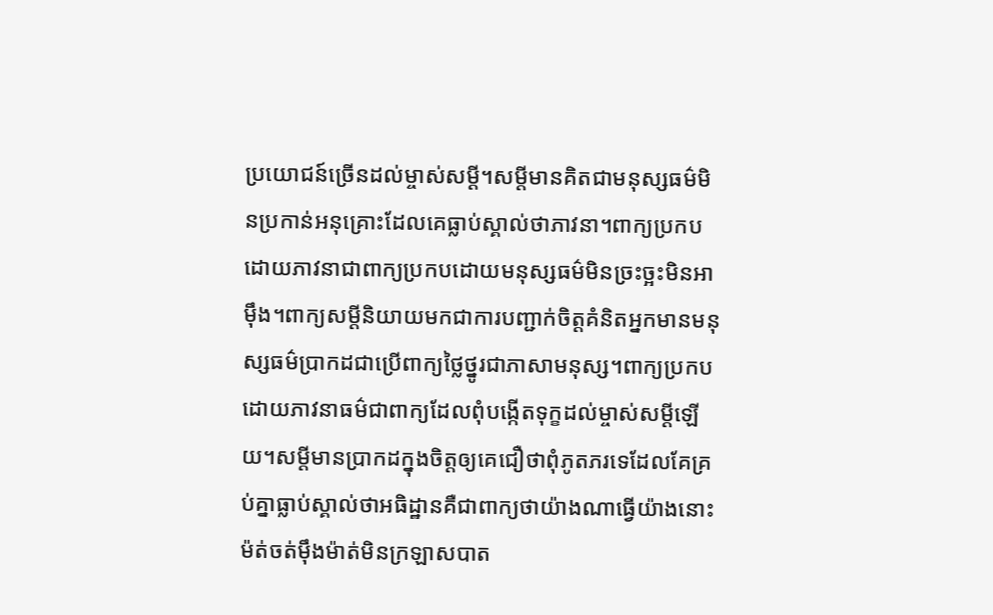ប្រយោជន៍ច្រើនដល់ម្ចាស់សម្តី។សម្តីមានគិតជាមនុស្សធម៌មិនប្រកាន់អនុគ្រោះដែលគេធ្លាប់ស្គាល់ថាភាវនា។ពាក្យប្រកបដោយភាវនាជាពាក្យប្រកបដោយមនុស្សធម៌មិនច្រះច្អះមិនអាម៉ឹង។ពាក្យសម្តីនិយាយមកជាការបញ្ជាក់ចិត្តគំនិតអ្នកមានមនុស្សធម៌ប្រាកដជាប្រើពាក្យថ្លៃថ្នូរជាភាសាមនុស្ស។ពាក្យប្រកបដោយភាវនាធម៌ជាពាក្យដែលពុំបង្កើតទុក្ខដល់ម្ចាស់សម្តីឡើយ។សម្តីមានប្រាកដក្នុងចិត្តឲ្យគេជឿថាពុំភូតភរទេដែលគែគ្រប់គ្នាធ្លាប់ស្គាល់ថាអធិដ្ឋានគឺជាពាក្យថាយ៉ាងណាធ្វើយ៉ាងនោះម៉ត់ចត់ម៉ឹងម៉ាត់មិនក្រឡាសបាត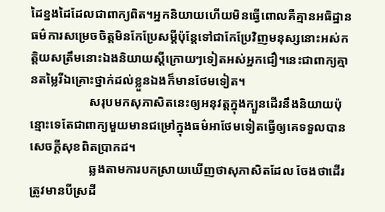ដៃខ្នងដៃដែលជាពាក្យពិត។អ្នកនិយាយហើយមិនធ្វើពោលគឺគ្មានអធិដ្ឋានធម៌ការសម្រេចចិត្តមិនកែប្រែសម្តីប៉ុន្តែទៅជាកែប្រែវិញមនុស្សនោះអស់កត្តិយសត្រឹមនោះឯងនិយាយស្តីក្រោយៗទៀតអស់អ្នកជឿ។នេះជាពាក្យគ្មានតម្លៃរីឯគ្រោះថ្នាក់ដល់ខ្លួនឯងក៏មានថែមទៀត។
                   សរុបមកសុភាសិតនេះឲ្យអនុវត្តក្នុងក្បួនដើរនឹងនិយាយប៉ុន្មោះទេតែជាពាក្យមួយមានជម្រៅក្នុងធម៌អាថែមទៀតធ្វើឲ្យគេទទួលបានសេចក្តីសុខពិតប្រាកដ។
                   ឆ្លងតាមការបកស្រាយឃើញថាសុភាសិតដែល ចែងថាដើរត្រូវមានបីស្រដី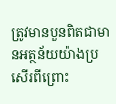ត្រូវមានបួនពិតជាមានអត្ថន័យយ៉ាងប្រសើរពីព្រោះ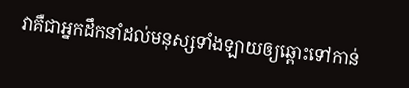វាគឺជាអ្នកដឹកនាំដល់មនុស្សទាំងឡាយឲ្យឆ្ពោះទៅកាន់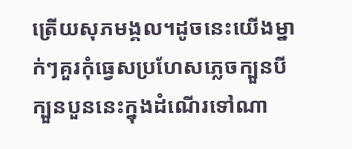ត្រើយសុភមង្គល។ដូចនេះយើងម្នាក់ៗគួរកុំធ្វេសប្រហែសភ្លេចក្បួនបីក្បួនបួននេះក្នុងដំណើរទៅណា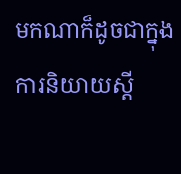មកណាក៏ដូចជាក្នុងការនិយាយស្តី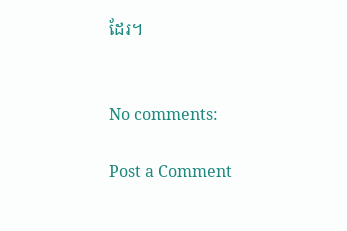ដែរ។


No comments:

Post a Comment